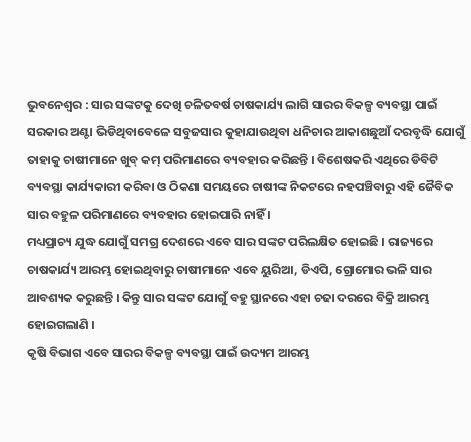ଭୁବନେଶ୍ୱର : ସାର ସଙ୍କଟକୁ ଦେଖି ଚଳିତବର୍ଷ ଚାଷକାର୍ଯ୍ୟ ଲାଗି ସାରର ବିକଳ୍ପ ବ୍ୟବସ୍ଥା ପାଇଁ ସରକାର ଅଣ୍ଟା ଭିଡିଥିବାବେଳେ ସବୁଜସାର କୁହାଯାଉଥିବା ଧନିଚାର ଆକାଶଛୁଆଁ ଦରବୃଦ୍ଧି ଯୋଗୁଁ ତାହାକୁ ଚାଷୀମାନେ ଖୁବ୍ କମ୍ ପରିମାଣରେ ବ୍ୟବହାର କରିଛନ୍ତି । ବିଶେଷକରି ଏଥିରେ ଡିବିଟି ବ୍ୟବସ୍ଥା କାର୍ଯ୍ୟକାରୀ କରିବା ଓ ଠିକଣା ସମୟରେ ଚାଷୀଙ୍କ ନିକଟରେ ନହପଞ୍ଚିବାରୁ ଏହି ଜୈବିକ ସାର ବହୁଳ ପରିମାଣରେ ବ୍ୟବହାର ହୋଇପାରି ନାହିଁ ।
ମଧ୍ୟପ୍ରାଚ୍ୟ ଯୁଦ୍ଧ ଯୋଗୁଁ ସମଗ୍ର ଦେଶରେ ଏବେ ସାର ସଙ୍କଟ ପରିଲକ୍ଷିତ ହୋଇଛି । ରାଜ୍ୟରେ ଚାଷକାର୍ଯ୍ୟ ଆରମ୍ଭ ହୋଇଥିବାରୁ ଚାଷୀମାନେ ଏବେ ୟୁରିଆ, ଡିଏପି, ଗ୍ରୋମୋର ଭଳି ସାର ଆବଶ୍ୟକ କରୁଛନ୍ତି । କିନ୍ତୁ ସାର ସଙ୍କଟ ଯୋଗୁଁ ବହୁ ସ୍ଥାନରେ ଏହା ଚଢା ଦରରେ ବିକ୍ରି ଆରମ୍ଭ ହୋଇଗଲାଣି ।
କୃଷି ବିଭାଗ ଏବେ ସାରର ବିକଳ୍ପ ବ୍ୟବସ୍ଥା ପାଇଁ ଉଦ୍ୟମ ଆରମ୍ଭ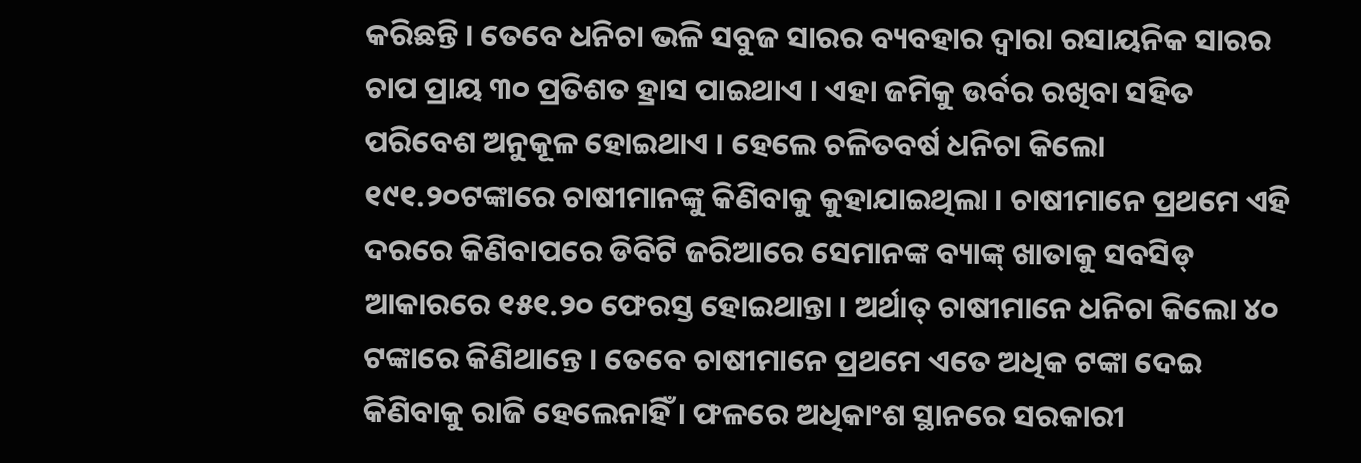କରିଛନ୍ତି । ତେବେ ଧନିଚା ଭଳି ସବୁଜ ସାରର ବ୍ୟବହାର ଦ୍ୱାରା ରସାୟନିକ ସାରର ଚାପ ପ୍ରାୟ ୩୦ ପ୍ରତିଶତ ହ୍ରାସ ପାଇଥାଏ । ଏହା ଜମିକୁ ଉର୍ବର ରଖିବା ସହିତ ପରିବେଶ ଅନୁକୂଳ ହୋଇଥାଏ । ହେଲେ ଚଳିତବର୍ଷ ଧନିଚା କିଲୋ ୧୯୧.୨୦ଟଙ୍କାରେ ଚାଷୀମାନଙ୍କୁ କିଣିବାକୁ କୁହାଯାଇଥିଲା । ଚାଷୀମାନେ ପ୍ରଥମେ ଏହି ଦରରେ କିଣିବାପରେ ଡିବିଟି ଜରିଆରେ ସେମାନଙ୍କ ବ୍ୟାଙ୍କ୍ ଖାତାକୁ ସବସିଡ୍ ଆକାରରେ ୧୫୧.୨୦ ଫେରସ୍ତ ହୋଇଥାନ୍ତା । ଅର୍ଥାତ୍ ଚାଷୀମାନେ ଧନିଚା କିଲୋ ୪୦ ଟଙ୍କାରେ କିଣିଥାନ୍ତେ । ତେବେ ଚାଷୀମାନେ ପ୍ରଥମେ ଏତେ ଅଧିକ ଟଙ୍କା ଦେଇ କିଣିବାକୁ ରାଜି ହେଲେନାହିଁ । ଫଳରେ ଅଧିକାଂଶ ସ୍ଥାନରେ ସରକାରୀ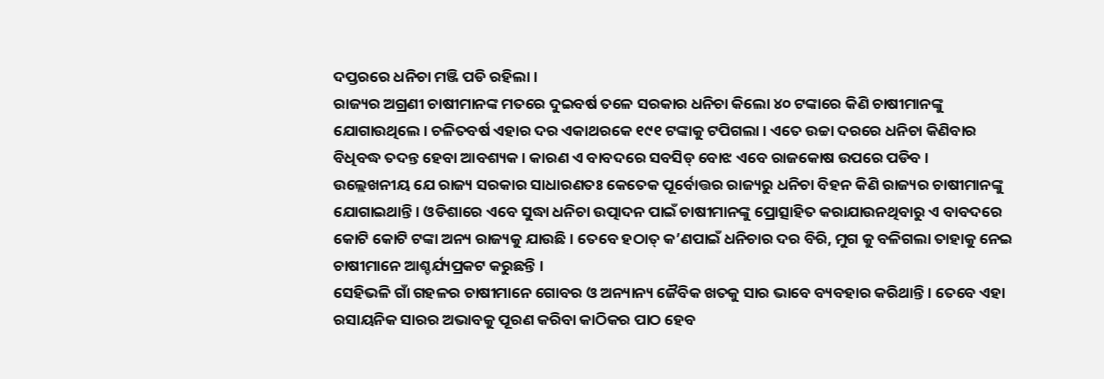ଦପ୍ତରରେ ଧନିଚା ମଞ୍ଜି ପଡି ରହିଲା ।
ରାଜ୍ୟର ଅଗ୍ରଣୀ ଚାଷୀମାନଙ୍କ ମତରେ ଦୁଇବର୍ଷ ତଳେ ସରକାର ଧନିଚା କିଲୋ ୪୦ ଟଙ୍କାରେ କିଣି ଚାଷୀମାନଙ୍କୁ ଯୋଗାଉଥିଲେ । ଚଳିତବର୍ଷ ଏହାର ଦର ଏକାଥରକେ ୧୯୧ ଟଙ୍କାକୁ ଟପିଗଲା । ଏତେ ଉଚ୍ଚା ଦରରେ ଧନିଚା କିଣିବାର ବିଧିବଦ୍ଧ ତଦନ୍ତ ହେବା ଆବଶ୍ୟକ । କାରଣ ଏ ବାବଦରେ ସବସିଡ୍ ବୋଝ ଏବେ ରାଜକୋଷ ଉପରେ ପଡିବ ।
ଉଲ୍ଲେଖନୀୟ ଯେ ରାଜ୍ୟ ସରକାର ସାଧାରଣତଃ କେତେକ ପୂର୍ବୋତ୍ତର ରାଜ୍ୟରୁ ଧନିଚା ବିହନ କିଣି ରାଜ୍ୟର ଚାଷୀମାନଙ୍କୁ ଯୋଗାଇଥାନ୍ତି । ଓଡିଶାରେ ଏବେ ସୁଦ୍ଧା ଧନିଚା ଉତ୍ପାଦନ ପାଇଁ ଚାଷୀମାନଙ୍କୁ ପ୍ରୋତ୍ସାହିତ କରାଯାଉନଥିବାରୁ ଏ ବାବଦରେ କୋଟି କୋଟି ଟଙ୍କା ଅନ୍ୟ ରାଜ୍ୟକୁ ଯାଉଛି । ତେବେ ହଠାତ୍ କ’ଣପାଇଁ ଧନିଚାର ଦର ବିରି, ମୁଗ କୁ ବଳିଗଲା ତାହାକୁ ନେଇ ଚାଷୀମାନେ ଆଶ୍ଚର୍ଯ୍ୟପ୍ରକଟ କରୁଛନ୍ତି ।
ସେହିଭଳି ଗାଁ ଗହଳର ଚାଷୀମାନେ ଗୋବର ଓ ଅନ୍ୟାନ୍ୟ ଜୈବିକ ଖତକୁ ସାର ଭାବେ ବ୍ୟବହାର କରିଥାନ୍ତି । ତେବେ ଏହା ରସାୟନିକ ସାରର ଅଭାବକୁ ପୂରଣ କରିବା କାଠିକର ପାଠ ହେବ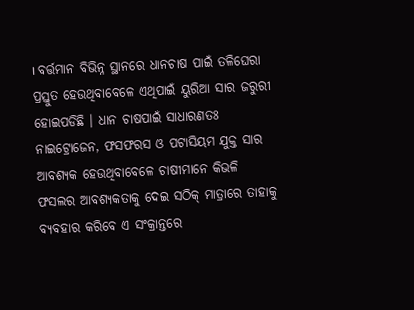। ବର୍ତ୍ତମାନ ବିଭିନ୍ନ ସ୍ଥାନରେ ଧାନଚାଷ ପାଇଁ ତଳିଘେରା ପ୍ରସ୍ତୁତ ହେଉଥିବାବେଳେ ଏଥିପାଇଁ ୟୁରିଆ ସାର ଜରୁରୀ ହୋଇପଡିଛି । ଧାନ ଚାଷପାଇଁ ସାଧାରଣତଃ ନାଇଟ୍ରୋଜେନ, ଫସଫରସ ଓ ପଟାସିୟମ ଯୁକ୍ତ ସାର ଆବଶ୍ୟକ ହେଉଥିବାବେଳେ ଚାଷୀମାନେ କିଭଳି ଫସଲର ଆବଶ୍ୟକତାକୁ ଦେଇ ସଠିକ୍ ମାତ୍ରାରେ ତାହାକୁ ବ୍ୟବହାର କରିବେ ଏ ସଂକ୍ରାନ୍ତରେ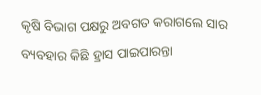କୃଷି ବିଭାଗ ପକ୍ଷରୁ ଅବଗତ କରାଗଲେ ସାର ବ୍ୟବହାର କିଛି ହ୍ରାସ ପାଇପାରନ୍ତା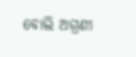ବୋଲି ଅଗ୍ରଣୀ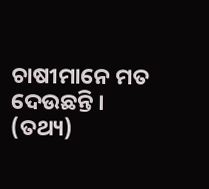ଚାଷୀମାନେ ମତ ଦେଉଛନ୍ତି । (ତଥ୍ୟ)